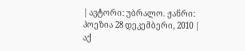| ავტორი: უბრალო. ჟანრი: პოეზია 28 დეკემბერი, 2010 |
აქ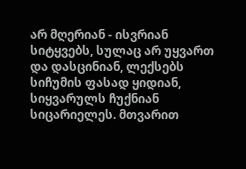არ მღერიან - ისვრიან სიტყვებს, სულაც არ უყვართ და დასცინიან, ლექსებს სიჩუმის ფასად ყიდიან, სიყვარულს ჩუქნიან სიცარიელეს. მთვარით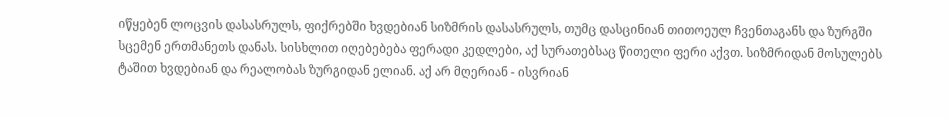იწყებენ ლოცვის დასასრულს, ფიქრებში ხვდებიან სიზმრის დასასრულს, თუმც დასცინიან თითოეულ ჩვენთაგანს და ზურგში სცემენ ერთმანეთს დანას. სისხლით იღებებება ფერადი კედლები, აქ სურათებსაც წითელი ფერი აქვთ. სიზმრიდან მოსულებს ტაშით ხვდებიან და რეალობას ზურგიდან ელიან. აქ არ მღერიან - ისვრიან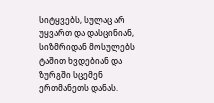სიტყვებს, სულაც არ უყვართ და დასცინიან, სიზმრიდან მოსულებს ტაშით ხვდებიან და ზურგში სცემენ ერთმანეთს დანას.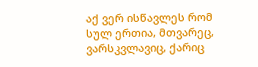აქ ვერ ისწავლეს რომ სულ ერთია, მთვარეც, ვარსკვლავიც, ქარიც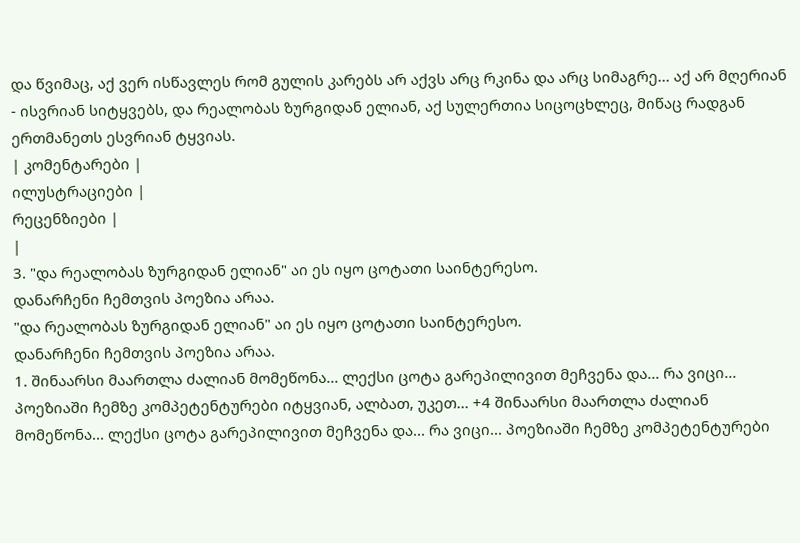და წვიმაც, აქ ვერ ისწავლეს რომ გულის კარებს არ აქვს არც რკინა და არც სიმაგრე... აქ არ მღერიან - ისვრიან სიტყვებს, და რეალობას ზურგიდან ელიან, აქ სულერთია სიცოცხლეც, მიწაც რადგან ერთმანეთს ესვრიან ტყვიას.
| კომენტარები |
ილუსტრაციები |
რეცენზიები |
|
3. "და რეალობას ზურგიდან ელიან" აი ეს იყო ცოტათი საინტერესო.
დანარჩენი ჩემთვის პოეზია არაა.
"და რეალობას ზურგიდან ელიან" აი ეს იყო ცოტათი საინტერესო.
დანარჩენი ჩემთვის პოეზია არაა.
1. შინაარსი მაართლა ძალიან მომეწონა... ლექსი ცოტა გარეპილივით მეჩვენა და... რა ვიცი... პოეზიაში ჩემზე კომპეტენტურები იტყვიან, ალბათ, უკეთ... +4 შინაარსი მაართლა ძალიან მომეწონა... ლექსი ცოტა გარეპილივით მეჩვენა და... რა ვიცი... პოეზიაში ჩემზე კომპეტენტურები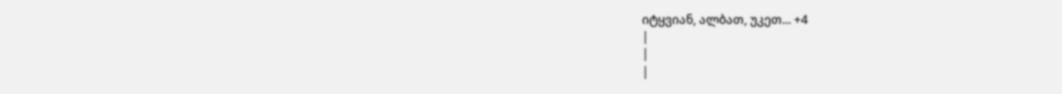იტყვიან, ალბათ, უკეთ... +4
|
|
|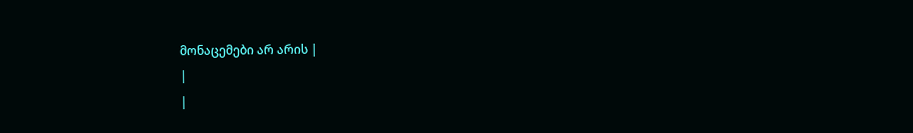მონაცემები არ არის |
|
|